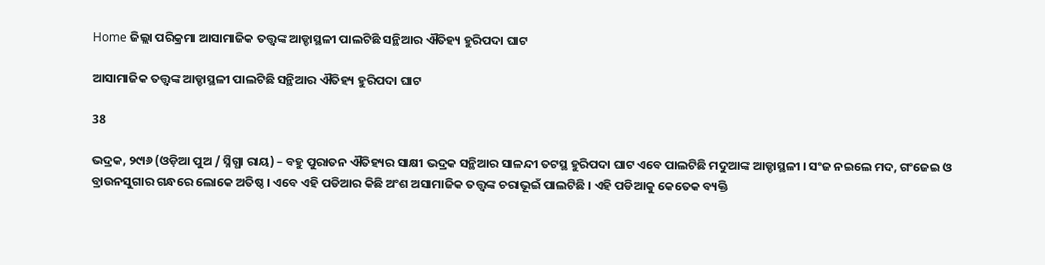Home ଜିଲ୍ଲା ପରିକ୍ରମା ଆସାମାଜିକ ତତ୍ତ୍ୱଙ୍କ ଆଡ୍ଡାସ୍ଥଳୀ ପାଲଟିଛି ସନ୍ଥିଆର ଐତିହ୍ୟ ହୁରିପଦା ଘାଟ

ଆସାମାଜିକ ତତ୍ତ୍ୱଙ୍କ ଆଡ୍ଡାସ୍ଥଳୀ ପାଲଟିଛି ସନ୍ଥିଆର ଐତିହ୍ୟ ହୁରିପଦା ଘାଟ

38

ଭଦ୍ରକ, ୨୯ା୬ (ଓଡ଼ିଆ ପୁଅ / ସ୍ନିଗ୍ଧା ରାୟ) – ବହୁ ପୁରାତନ ଐତିହ୍ୟର ସାକ୍ଷୀ ଭଦ୍ରକ ସନ୍ଥିଆର ସାଳନ୍ଦୀ ତଟସ୍ଥ ହୁରିପଦା ଘାଟ ଏବେ ପାଲଟିଛି ମଦୁଆଙ୍କ ଆଡ୍ଡାସ୍ଥଳୀ । ସଂଜ ନଇଲେ ମଦ, ଗଂଜେଇ ଓ ବ୍ରାଉନସୁଗାର ଗନ୍ଧରେ ଲୋକେ ଅତିଷ୍ଠ । ଏବେ ଏହି ପଡିଆର କିଛି ଅଂଶ ଅସାମାଜିକ ତତ୍ତ୍ୱଙ୍କ ଚରାଭୂଇଁ ପାଲଟିଛି । ଏହି ପଡିଆକୁ କେତେକ ବ୍ୟକ୍ତି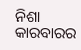ନିଶା କାରବାରର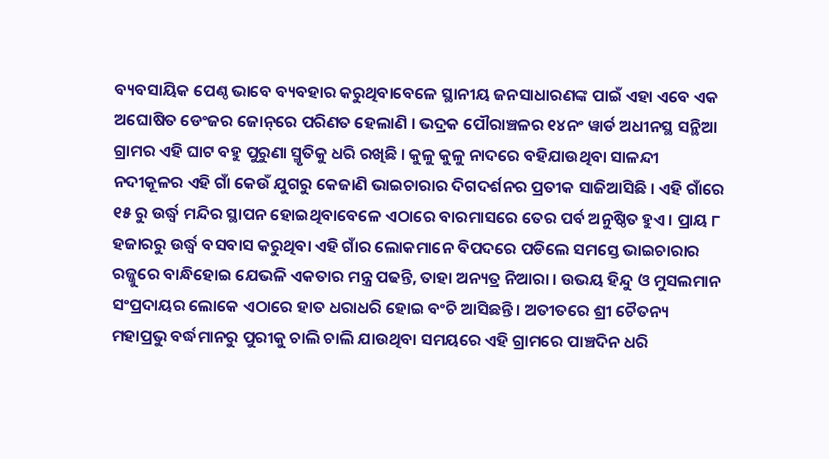ବ୍ୟବସାୟିକ ପେଣ୍ଠ ଭାବେ ବ୍ୟବହାର କରୁଥିବାବେଳେ ସ୍ଥାନୀୟ ଜନସାଧାରଣଙ୍କ ପାଇଁ ଏହା ଏବେ ଏକ ଅଘୋଷିତ ଡେଂଜର ଜୋନ୍‌ରେ ପରିଣତ ହେଲାଣି । ଭଦ୍ରକ ପୌରାଞ୍ଚଳର ୧୪ନଂ ୱାର୍ଡ ଅଧୀନସ୍ଥ ସନ୍ଥିଆ ଗ୍ରାମର ଏହି ଘାଟ ବହୁ ପୁରୁଣା ସ୍ମୃତିକୁ ଧରି ରଖିଛି । କୁଳୁ କୁଳୁ ନାଦରେ ବହିଯାଉଥିବା ସାଳନ୍ଦୀ ନଦୀକୂଳର ଏହି ଗାଁ କେଉଁ ଯୁଗରୁ କେଜାଣି ଭାଇଚାରାର ଦିଗଦର୍ଶନର ପ୍ରତୀକ ସାଜିଆସିଛି । ଏହି ଗାଁରେ ୧୫ ରୁ ଉର୍ଦ୍ଧ୍ୱ ମନ୍ଦିର ସ୍ଥାପନ ହୋଇଥିବାବେଳେ ଏଠାରେ ବାରମାସରେ ତେର ପର୍ବ ଅନୁଷ୍ଠିତ ହୁଏ । ପ୍ରାୟ ୮ ହଜାରରୁ ଉର୍ଦ୍ଧ୍ୱ ବସବାସ କରୁଥିବା ଏହି ଗାଁର ଲୋକମାନେ ବିପଦରେ ପଡିଲେ ସମସ୍ତେ ଭାଇଚାରାର ରଜ୍ଜୁରେ ବାନ୍ଧିହୋଇ ଯେଭଳି ଏକତାର ମନ୍ତ୍ର ପଢନ୍ତି, ତାହା ଅନ୍ୟତ୍ର ନିଆରା । ଉଭୟ ହିନ୍ଦୁ ଓ ମୁସଲମାନ ସଂପ୍ରଦାୟର ଲୋକେ ଏଠାରେ ହାତ ଧରାଧରି ହୋଇ ବଂଚି ଆସିଛନ୍ତି । ଅତୀତରେ ଶ୍ରୀ ଚୈତନ୍ୟ ମହାପ୍ରଭୁ ବର୍ଦ୍ଧମାନରୁ ପୁରୀକୁ ଚାଲି ଚାଲି ଯାଉଥିବା ସମୟରେ ଏହି ଗ୍ରାମରେ ପାଞ୍ଚଦିନ ଧରି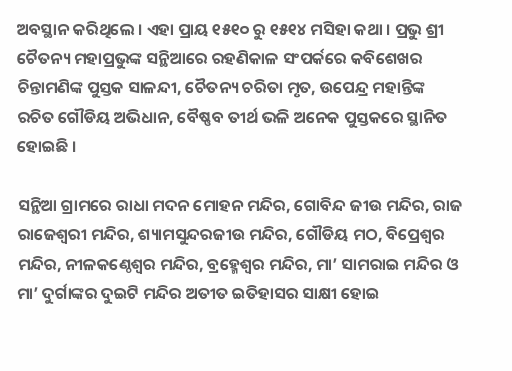ଅବସ୍ଥାନ କରିଥିଲେ । ଏହା ପ୍ରାୟ ୧୫୧୦ ରୁ ୧୫୧୪ ମସିହା କଥା । ପ୍ରଭୁ ଶ୍ରୀ ଚୈତନ୍ୟ ମହାପ୍ରଭୁଙ୍କ ସନ୍ଥିଆରେ ରହଣିକାଳ ସଂପର୍କରେ କବିଶେଖର ଚିନ୍ତାମଣିଙ୍କ ପୁସ୍ତକ ସାଳନ୍ଦୀ, ଚୈତନ୍ୟ ଚରିତା ମୃତ, ଉପେନ୍ଦ୍ର ମହାନ୍ତିଙ୍କ ରଚିତ ଗୌଡିୟ ଅଭିଧାନ, ବୈଷ୍ଣବ ତୀର୍ଥ ଭଳି ଅନେକ ପୁସ୍ତକରେ ସ୍ଥାନିତ ହୋଇଛି ।

ସନ୍ଥିଆ ଗ୍ରାମରେ ରାଧା ମଦନ ମୋହନ ମନ୍ଦିର, ଗୋବିନ୍ଦ ଜୀଉ ମନ୍ଦିର, ରାଜ ରାଜେଶ୍ୱରୀ ମନ୍ଦିର, ଶ୍ୟାମସୁନ୍ଦରଜୀଉ ମନ୍ଦିର, ଗୌଡିୟ ମଠ, ବିପ୍ରେଶ୍ୱର ମନ୍ଦିର, ନୀଳକଣ୍ଠେଶ୍ୱର ମନ୍ଦିର, ବ୍ରହ୍ମେଶ୍ୱର ମନ୍ଦିର, ମା’ ସାମରାଇ ମନ୍ଦିର ଓ ମା’ ଦୁର୍ଗାଙ୍କର ଦୁଇଟି ମନ୍ଦିର ଅତୀତ ଇତିହାସର ସାକ୍ଷୀ ହୋଇ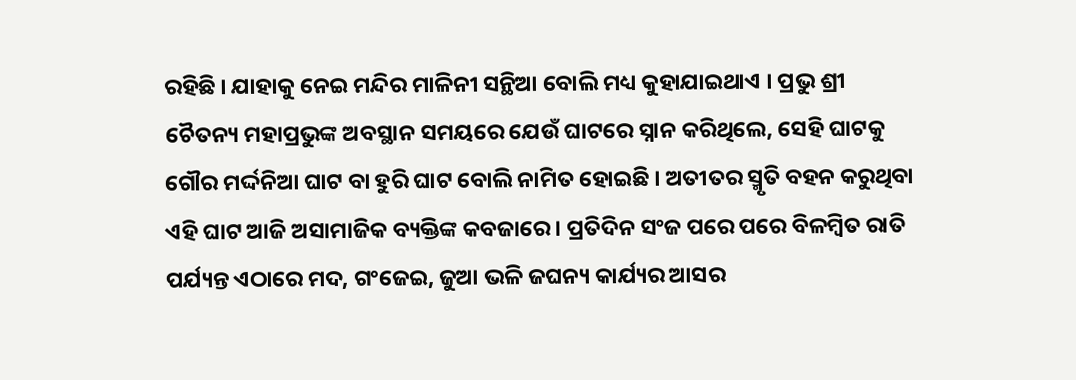ରହିଛି । ଯାହାକୁ ନେଇ ମନ୍ଦିର ମାଳିନୀ ସନ୍ଥିଆ ବୋଲି ମଧ୍ୟ କୁହାଯାଇଥାଏ । ପ୍ରଭୁ ଶ୍ରୀ ଚୈତନ୍ୟ ମହାପ୍ରଭୁଙ୍କ ଅବସ୍ଥାନ ସମୟରେ ଯେଉଁ ଘାଟରେ ସ୍ନାନ କରିଥିଲେ, ସେହି ଘାଟକୁ ଗୌର ମର୍ଦ୍ଦନିଆ ଘାଟ ବା ହୁରି ଘାଟ ବୋଲି ନାମିତ ହୋଇଛି । ଅତୀତର ସ୍ମୃତି ବହନ କରୁଥିବା ଏହି ଘାଟ ଆଜି ଅସାମାଜିକ ବ୍ୟକ୍ତିଙ୍କ କବଜାରେ । ପ୍ରତିଦିନ ସଂଜ ପରେ ପରେ ବିଳମ୍ବିତ ରାତି ପର୍ଯ୍ୟନ୍ତ ଏଠାରେ ମଦ, ଗଂଜେଇ, ଜୁଆ ଭଳି ଜଘନ୍ୟ କାର୍ଯ୍ୟର ଆସର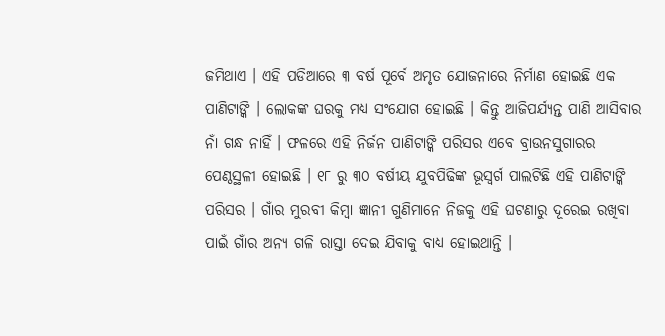ଜମିଥାଏ । ଏହି ପଡିଆରେ ୩ ବର୍ଷ ପୂର୍ବେ ଅମୃତ ଯୋଜନାରେ ନିର୍ମାଣ ହୋଇଛି ଏକ ପାଣିଟାଙ୍କି । ଲୋକଙ୍କ ଘରକୁ ମଧ୍ୟ ସଂଯୋଗ ହୋଇଛି । କିନ୍ତୁ ଆଜିପର୍ଯ୍ୟନ୍ତ ପାଣି ଆସିବାର ନାଁ ଗନ୍ଧ ନାହିଁ । ଫଳରେ ଏହି ନିର୍ଜନ ପାଣିଟାଙ୍କି ପରିସର ଏବେ ବ୍ରାଉନସୁଗାରର ପେଣ୍ଠସ୍ଥଳୀ ହୋଇଛି । ୧୮ ରୁ ୩୦ ବର୍ଷୀୟ ଯୁବପିଢିଙ୍କ ଭୂସ୍ୱର୍ଗ ପାଲଟିଛି ଏହି ପାଣିଟାଙ୍କି ପରିସର । ଗାଁର ମୁରବୀ କିମ୍ବା ଜ୍ଞାନୀ ଗୁଣିମାନେ ନିଜକୁ ଏହି ଘଟଣାରୁ ଦୂରେଇ ରଖିବା ପାଇଁ ଗାଁର ଅନ୍ୟ ଗଳି ରାସ୍ତା ଦେଇ ଯିବାକୁ ବାଧ୍ୟ ହୋଇଥାନ୍ତି ।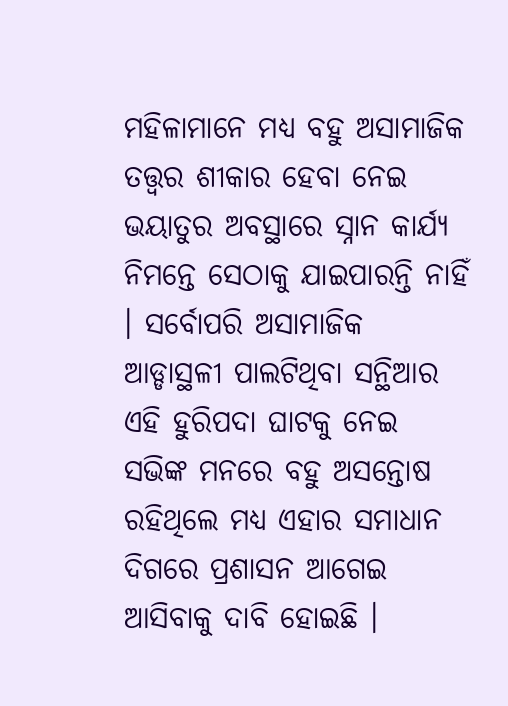ମହିଳାମାନେ ମଧ୍ୟ ବହୁ ଅସାମାଜିକ ତତ୍ତ୍ୱର ଶୀକାର ହେବା ନେଇ ଭୟାତୁର ଅବସ୍ଥାରେ ସ୍ନାନ କାର୍ଯ୍ୟ ନିମନ୍ତେ ସେଠାକୁ ଯାଇପାରନ୍ତି ନାହିଁ । ସର୍ବୋପରି ଅସାମାଜିକ ଆଡ୍ଡାସ୍ଥଳୀ ପାଲଟିଥିବା ସନ୍ଥିଆର ଏହି ହୁରିପଦା ଘାଟକୁ ନେଇ ସଭିଙ୍କ ମନରେ ବହୁ ଅସନ୍ତୋଷ ରହିଥିଲେ ମଧ୍ୟ ଏହାର ସମାଧାନ ଦିଗରେ ପ୍ରଶାସନ ଆଗେଇ ଆସିବାକୁ ଦାବି ହୋଇଛି ।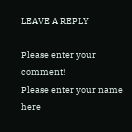LEAVE A REPLY

Please enter your comment!
Please enter your name here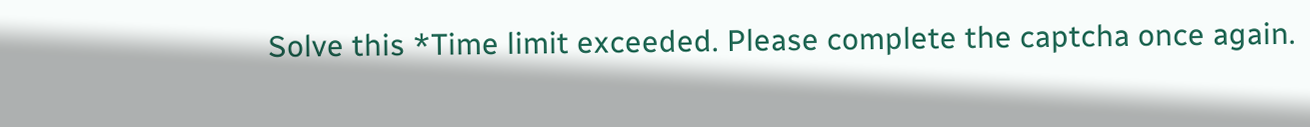Solve this *Time limit exceeded. Please complete the captcha once again.